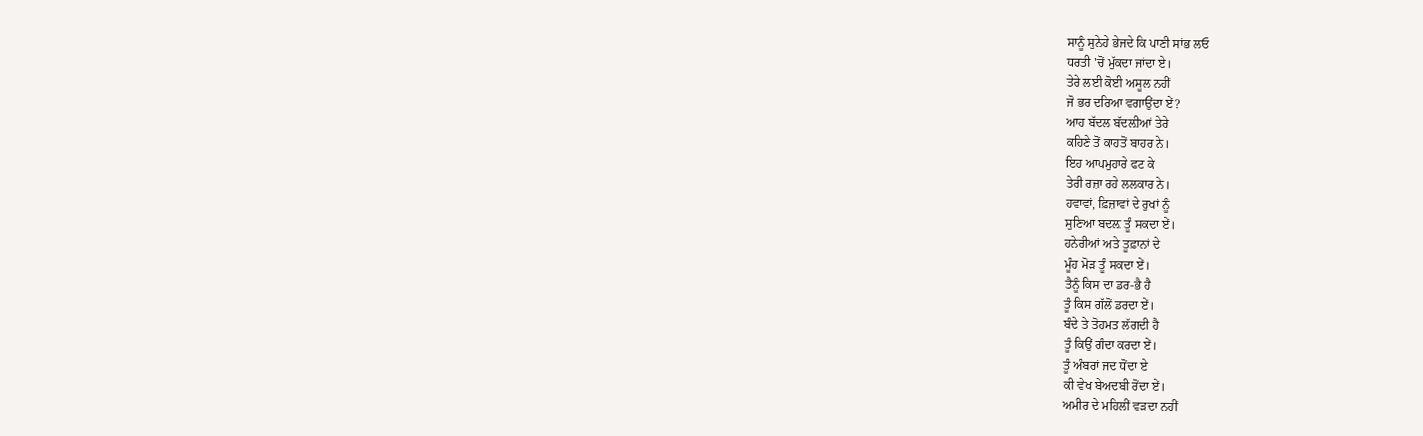ਸਾਨੂੰ ਸੁਨੇਹੇ ਭੇਜਦੇ ਕਿ ਪਾਣੀ ਸਾਂਭ ਲਓ
ਧਰਤੀ 'ਚੋਂ ਮੁੱਕਦਾ ਜਾਂਦਾ ਏ।
ਤੇਰੇ ਲਈ ਕੋਈ ਅਸੂਲ ਨਹੀਂ
ਜੋ ਭਰ ਦਰਿਆ ਵਗਾਉਂਦਾ ਏਂ?
ਆਹ ਬੱਦਲ ਬੱਦਲ਼ੀਆਂ ਤੇਰੇ
ਕਹਿਣੇ ਤੋਂ ਕਾਹਤੋਂ ਬਾਹਰ ਨੇ।
ਇਹ ਆਪਮੁਹਾਰੇ ਫਟ ਕੇ
ਤੇਰੀ ਰਜ਼ਾ ਰਹੇ ਲਲਕਾਰ ਨੇ।
ਹਵਾਵਾਂ, ਫ਼ਿਜ਼ਾਵਾਂ ਦੇ ਰੁਖਾਂ ਨੂੰ
ਸੁਣਿਆ ਬਦਲ਼ ਤੂੰ ਸਕਦਾ ਏਂ।
ਹਨੇਰੀਆਂ ਅਤੇ ਤੂਫ਼ਾਨਾਂ ਦੇ
ਮੂੰਹ ਮੋੜ ਤੂੰ ਸਕਦਾ ਏਂ।
ਤੈਨੂੰ ਕਿਸ ਦਾ ਡਰ-ਭੈ ਹੈ
ਤੂੰ ਕਿਸ ਗੱਲੋਂ ਡਰਦਾ ਏਂ।
ਬੰਦੇ ਤੇ ਤੋਹਮਤ ਲੱਗਦੀ ਹੈ
ਤੂੰ ਕਿਉਂ ਗੰਦਾ ਕਰਦਾ ਏਂ।
ਤੂੰ ਅੰਬਰਾਂ ਜਦ ਧੋਂਦਾ ਏ
ਕੀ ਵੇਖ ਬੇਅਦਬੀ ਰੋਂਦਾ ਏਂ।
ਅਮੀਰ ਦੇ ਮਹਿਲੀਂ ਵੜਦਾ ਨਹੀਂ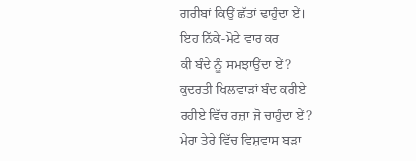ਗਰੀਬਾਂ ਕਿਉਂ ਛੱਤਾਂ ਢਾਹੁੰਦਾ ਏਂ।
ਇਹ ਨਿੱਕੇ-ਮੋਟੇ ਵਾਰ ਕਰ
ਕੀ ਬੰਦੇ ਨੂੰ ਸਮਝਾਉਂਦਾ ਏਂ?
ਕੁਦਰਤੀ ਖਿਲਵਾੜਾਂ ਬੰਦ ਕਰੀਏ
ਰਹੀਏ ਵਿੱਚ ਰਜ਼ਾ ਜੋ ਚਾਹੁੰਦਾ ਏਂ?
ਮੇਰਾ ਤੇਰੇ ਵਿੱਚ ਵਿਸ਼ਵਾਸ ਬੜਾ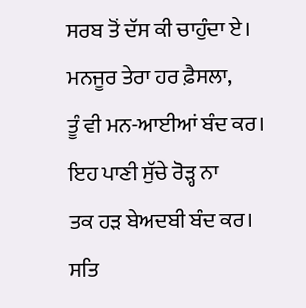ਸਰਬ ਤੋਂ ਦੱਸ ਕੀ ਚਾਹੁੰਦਾ ਏ।
ਮਨਜੂਰ ਤੇਰਾ ਹਰ ਫ਼ੈਸਲਾ,
ਤੂੰ ਵੀ ਮਨ-ਆਈਆਂ ਬੰਦ ਕਰ।
ਇਹ ਪਾਣੀ ਸੁੱਚੇ ਰੋੜ੍ਹ ਨਾ
ਤਕ ਹੜ ਬੇਅਦਬੀ ਬੰਦ ਕਰ।
ਸਤਿ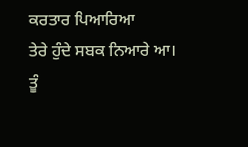ਕਰਤਾਰ ਪਿਆਰਿਆ
ਤੇਰੇ ਹੁੰਦੇ ਸਬਕ ਨਿਆਰੇ ਆ।
ਤੂੰ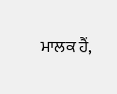ਮਾਲਕ ਹੈਂ,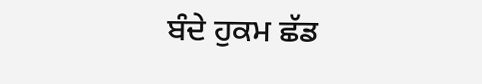ਬੰਦੇ ਹੁਕਮ ਛੱਡ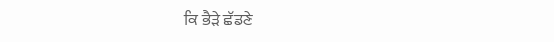ਕਿ ਭੈੜੇ ਛੱਡਣੇ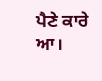ਪੈਣੇ ਕਾਰੇ ਆ।